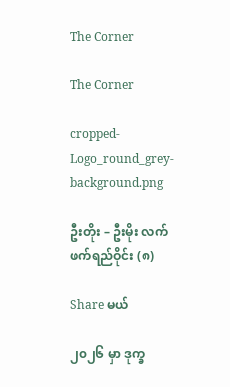The Corner

The Corner

cropped-Logo_round_grey-background.png

ဦးတိုး – ဦးမိုး လက်ဖက်ရည်ဝိုင်း (၈)

Share မယ်

၂၀၂၆ မှာ ဒုက္ခ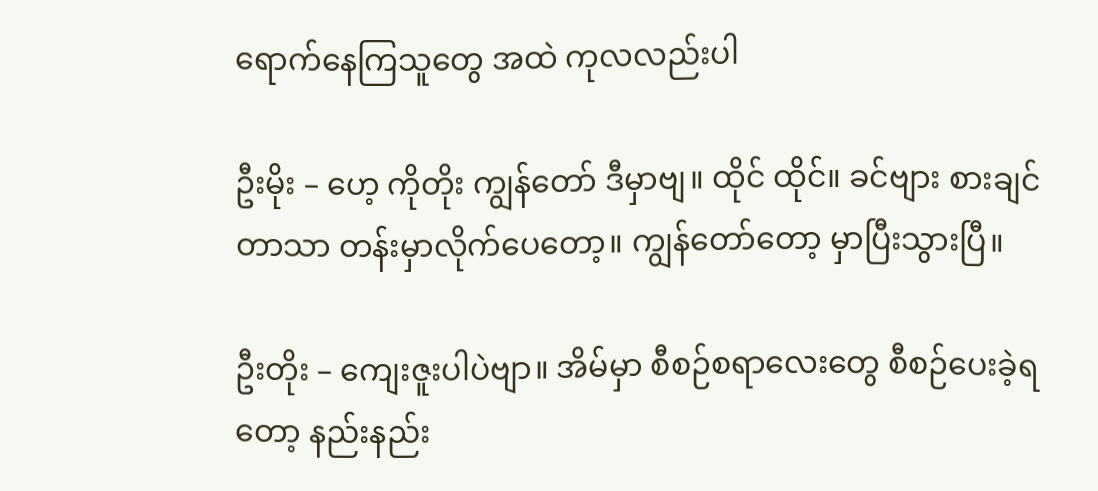ရောက်နေကြသူတွေ အထဲ ကုလလည်းပါ

ဦးမိုး – ဟေ့ ကိုတိုး ကျွန်တော် ဒီမှာဗျ။ ထိုင် ထိုင်။ ခင်ဗျား စားချင်တာသာ တန်းမှာလိုက်ပေတော့။ ကျွန်တော်တော့ မှာပြီးသွားပြီ။

ဦးတိုး – ကျေးဇူးပါပဲဗျာ။ အိမ်မှာ စီစဉ်စရာလေးတွေ စီစဉ်ပေးခဲ့ရတော့ နည်းနည်း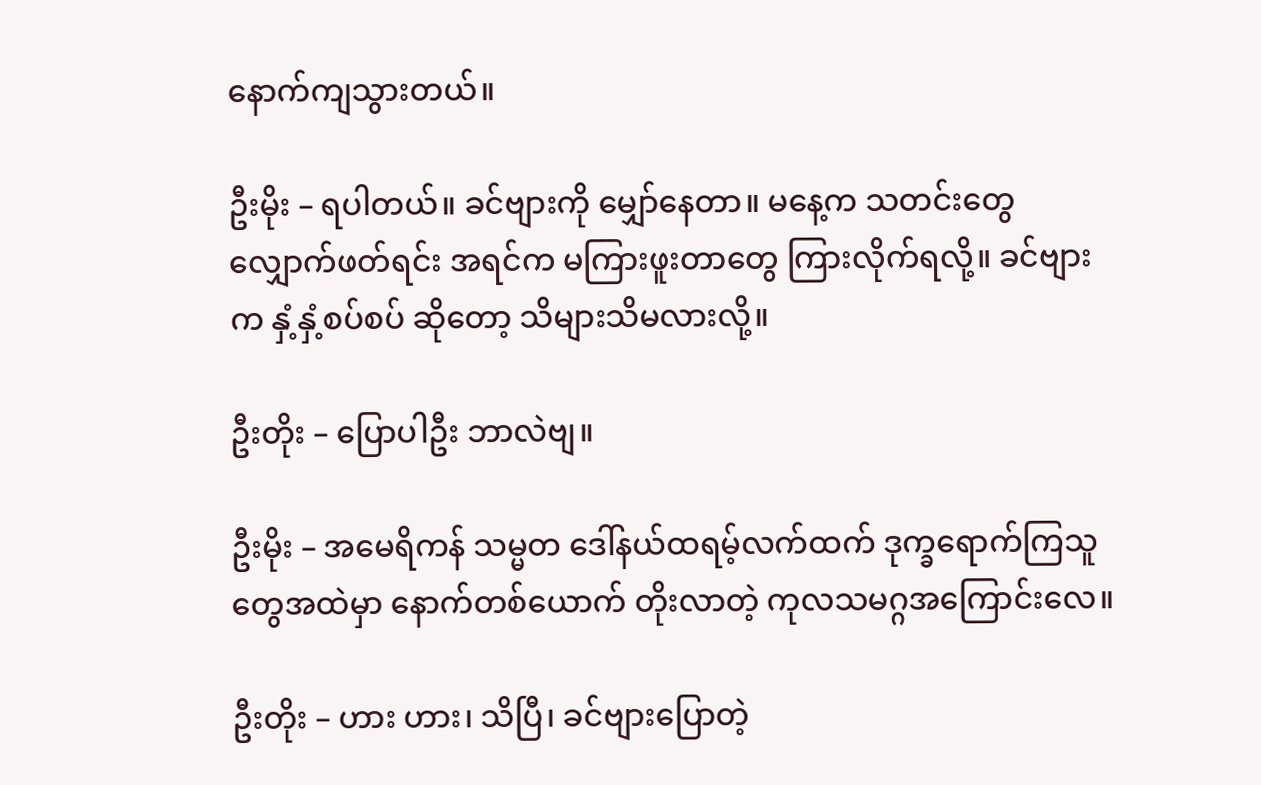နောက်ကျသွားတယ်။

ဦးမိုး – ရပါတယ်။ ခင်ဗျားကို မျှော်နေတာ။ မနေ့က သတင်းတွေ လျှောက်ဖတ်ရင်း အရင်က မကြားဖူးတာတွေ ကြားလိုက်ရလို့။ ခင်ဗျားက နှံ့နှံ့စပ်စပ် ဆိုတော့ သိများသိမလားလို့။

ဦးတိုး – ပြောပါဦး ဘာလဲဗျ။

ဦးမိုး – အမေရိကန် သမ္မတ ဒေါ်နယ်ထရမ့်လက်ထက် ဒုက္ခရောက်ကြသူတွေအထဲမှာ နောက်တစ်ယောက် တိုးလာတဲ့ ကုလသမဂ္ဂအကြောင်းလေ။

ဦးတိုး – ဟား ဟား၊ သိပြီ၊ ခင်ဗျားပြောတဲ့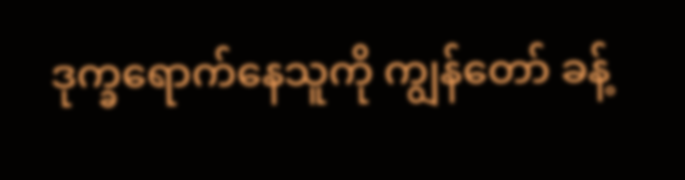ဒုက္ခရောက်နေသူကို ကျွန်တော် ခန့်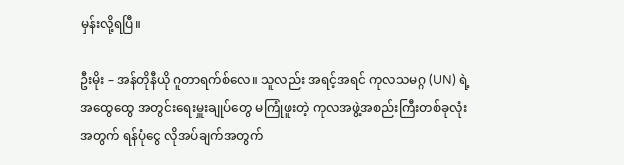မှန်းလို့ရပြီ။

ဦးမိုး – အန်တိုနီယို ဂူတာရက်စ်လေ။ သူလည်း အရင့်အရင် ကုလသမဂ္ဂ (UN) ရဲ့ အထွေထွေ အတွင်းရေးမှူးချုပ်တွေ မကြုံဖူးတဲ့ ကုလအဖွဲ့အစည်းကြီးတစ်ခုလုံးအတွက် ရန်ပုံငွေ လိုအပ်ချက်အတွက်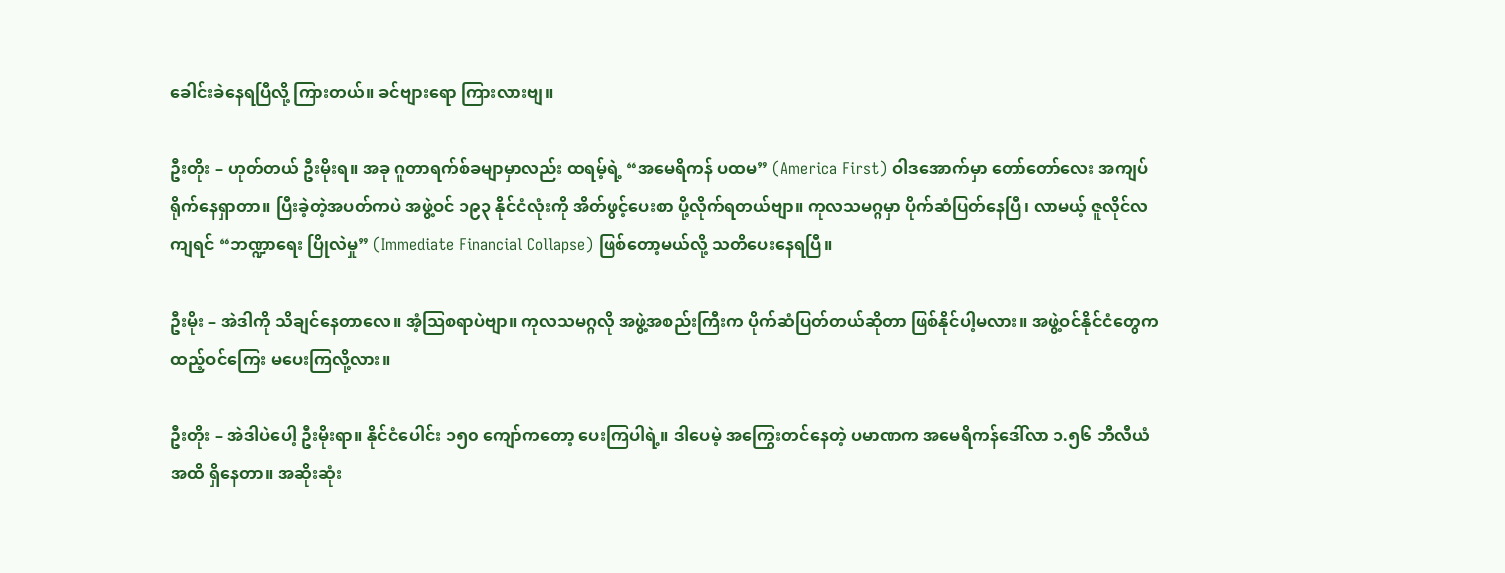ခေါင်းခဲနေရပြီလို့ ကြားတယ်။ ခင်ဗျားရော ကြားလားဗျ။

ဦးတိုး – ဟုတ်တယ် ဦးမိုးရ။ အခု ဂူတာရက်စ်ခမျာမှာလည်း ထရမ့်ရဲ့ “အမေရိကန် ပထမ” (America First) ဝါဒအောက်မှာ တော်တော်လေး အကျပ်ရိုက်နေရှာတာ။ ပြီးခဲ့တဲ့အပတ်ကပဲ အဖွဲ့ဝင် ၁၉၃ နိုင်ငံလုံးကို အိတ်ဖွင့်ပေးစာ ပို့လိုက်ရတယ်ဗျာ။ ကုလသမဂ္ဂမှာ ပိုက်ဆံပြတ်နေပြီ၊ လာမယ့် ဇူလိုင်လကျရင် “ဘဏ္ဍာရေး ပြိုလဲမှု” (Immediate Financial Collapse) ဖြစ်တော့မယ်လို့ သတိပေးနေရပြီ။

ဦးမိုး – အဲဒါကို သိချင်နေတာလေ။ အံ့သြစရာပဲဗျာ။ ကုလသမဂ္ဂလို အဖွဲ့အစည်းကြီးက ပိုက်ဆံပြတ်တယ်ဆိုတာ ဖြစ်နိုင်ပါ့မလား။ အဖွဲ့ဝင်နိုင်ငံတွေက ထည့်ဝင်ကြေး မပေးကြလို့လား။

ဦးတိုး – အဲဒါပဲပေါ့ ဦးမိုးရာ။ နိုင်ငံပေါင်း ၁၅၀ ကျော်ကတော့ ပေးကြပါရဲ့။ ဒါပေမဲ့ အကြွေးတင်နေတဲ့ ပမာဏက အမေရိကန်ဒေါ်လာ ၁.၅၆ ဘီလီယံအထိ ရှိနေတာ။ အဆိုးဆုံး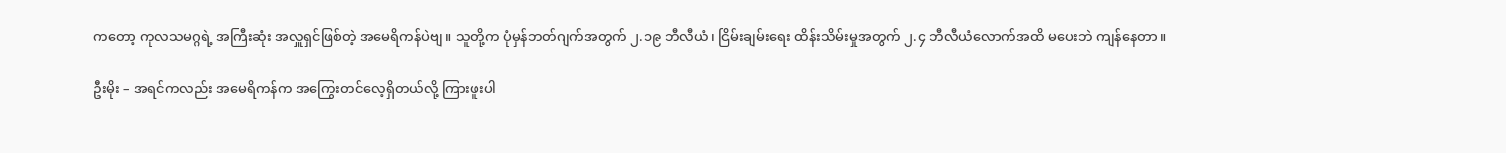ကတော့ ကုလသမဂ္ဂရဲ့ အကြီးဆုံး အလှူရှင်ဖြစ်တဲ့ အမေရိကန်ပဲဗျ။ သူတို့က ပုံမှန်ဘတ်ဂျက်အတွက် ၂.၁၉ ဘီလီယံ၊ ငြိမ်းချမ်းရေး ထိန်းသိမ်းမှုအတွက် ၂.၄ ဘီလီယံလောက်အထိ မပေးဘဲ ကျန်နေတာ။

ဦးမိုး – အရင်ကလည်း အမေရိကန်က အကြွေးတင်လေ့ရှိတယ်လို့ ကြားဖူးပါ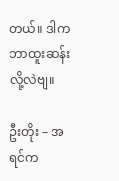တယ်။ ဒါက ဘာထူးဆန်းလို့လဲဗျ။

ဦးတိုး – အရင်က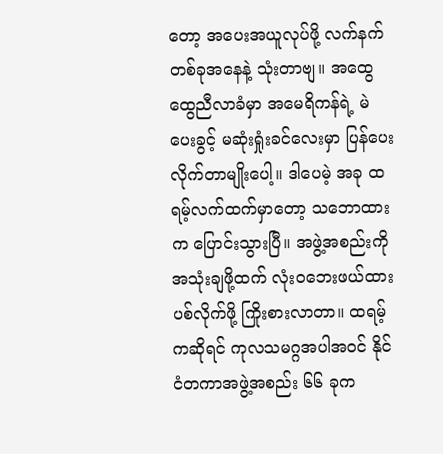တော့ အပေးအယူလုပ်ဖို့ လက်နက်တစ်ခုအနေနဲ့ သုံးတာဗျ။ အထွေထွေညီလာခံမှာ အမေရိကန်ရဲ့ မဲပေးခွင့် မဆုံးရှုံးခင်လေးမှာ ပြန်ပေးလိုက်တာမျိုးပေါ့။ ဒါပေမဲ့ အခု ထရမ့်လက်ထက်မှာတော့ သဘောထားက ပြောင်းသွားပြီ။ အဖွဲ့အစည်းကို အသုံးချဖို့ထက် လုံးဝဘေးဖယ်ထားပစ်လိုက်ဖို့ ကြိုးစားလာတာ။ ထရမ့်ကဆိုရင် ကုလသမဂ္ဂအပါအဝင် နိုင်ငံတကာအဖွဲ့အစည်း ၆၆ ခုက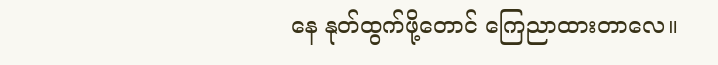နေ နုတ်ထွက်ဖို့တောင် ကြေညာထားတာလေ။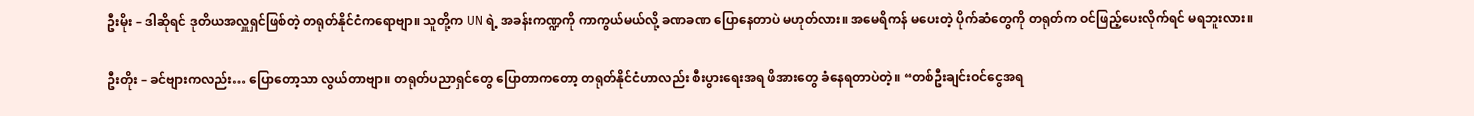ဦးမိုး – ဒါဆိုရင် ဒုတိယအလှူရှင်ဖြစ်တဲ့ တရုတ်နိုင်ငံကရောဗျာ။ သူတို့က UN ရဲ့ အခန်းကဏ္ဍကို ကာကွယ်မယ်လို့ ခဏခဏ ပြောနေတာပဲ မဟုတ်လား။ အမေရိကန် မပေးတဲ့ ပိုက်ဆံတွေကို တရုတ်က ဝင်ဖြည့်ပေးလိုက်ရင် မရဘူးလား။

ဦးတိုး – ခင်ဗျားကလည်း… ပြောတော့သာ လွယ်တာဗျာ။ တရုတ်ပညာရှင်တွေ ပြောတာကတော့ တရုတ်နိုင်ငံဟာလည်း စီးပွားရေးအရ ဖိအားတွေ ခံနေရတာပဲတဲ့။ “တစ်ဦးချင်းဝင်ငွေအရ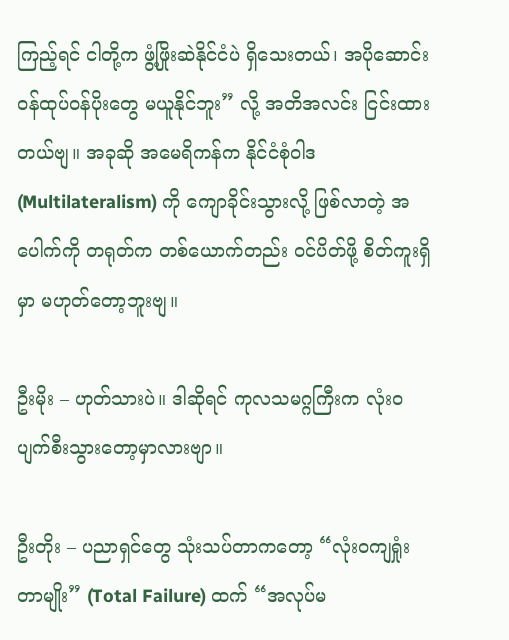ကြည့်ရင် ငါတို့က ဖွံ့ဖြိုးဆဲနိုင်ငံပဲ ရှိသေးတယ်၊ အပိုဆောင်း ဝန်ထုပ်ဝန်ပိုးတွေ မယူနိုင်ဘူး” လို့ အတိအလင်း ငြင်းထားတယ်ဗျ။ အခုဆို အမေရိကန်က နိုင်ငံစုံဝါဒ (Multilateralism) ကို ကျောခိုင်းသွားလို့ ဖြစ်လာတဲ့ အပေါက်ကို တရုတ်က တစ်ယောက်တည်း ဝင်ပိတ်ဖို့ စိတ်ကူးရှိမှာ မဟုတ်တော့ဘူးဗျ။

ဦးမိုး – ဟုတ်သားပဲ။ ဒါဆိုရင် ကုလသမဂ္ဂကြီးက လုံးဝ ပျက်စီးသွားတော့မှာလားဗျာ။

ဦးတိုး – ပညာရှင်တွေ သုံးသပ်တာကတော့ “လုံးဝကျရှုံးတာမျိုး” (Total Failure) ထက် “အလုပ်မ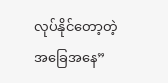လုပ်နိုင်တော့တဲ့ အခြေအနေ”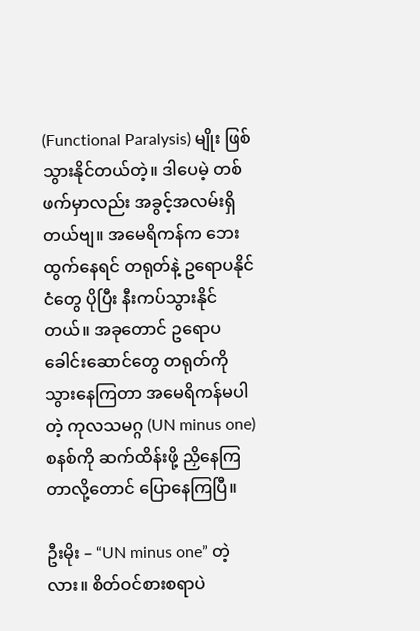(Functional Paralysis) မျိုး ဖြစ်သွားနိုင်တယ်တဲ့။ ဒါပေမဲ့ တစ်ဖက်မှာလည်း အခွင့်အလမ်းရှိတယ်ဗျ။ အမေရိကန်က ဘေးထွက်နေရင် တရုတ်နဲ့ ဥရောပနိုင်ငံတွေ ပိုပြီး နီးကပ်သွားနိုင်တယ်။ အခုတောင် ဥရောပခေါင်းဆောင်တွေ တရုတ်ကို သွားနေကြတာ အမေရိကန်မပါတဲ့ ကုလသမဂ္ဂ (UN minus one) စနစ်ကို ဆက်ထိန်းဖို့ ညှိနေကြတာလို့တောင် ပြောနေကြပြီ။

ဦးမိုး – “UN minus one” တဲ့လား။ စိတ်ဝင်စားစရာပဲ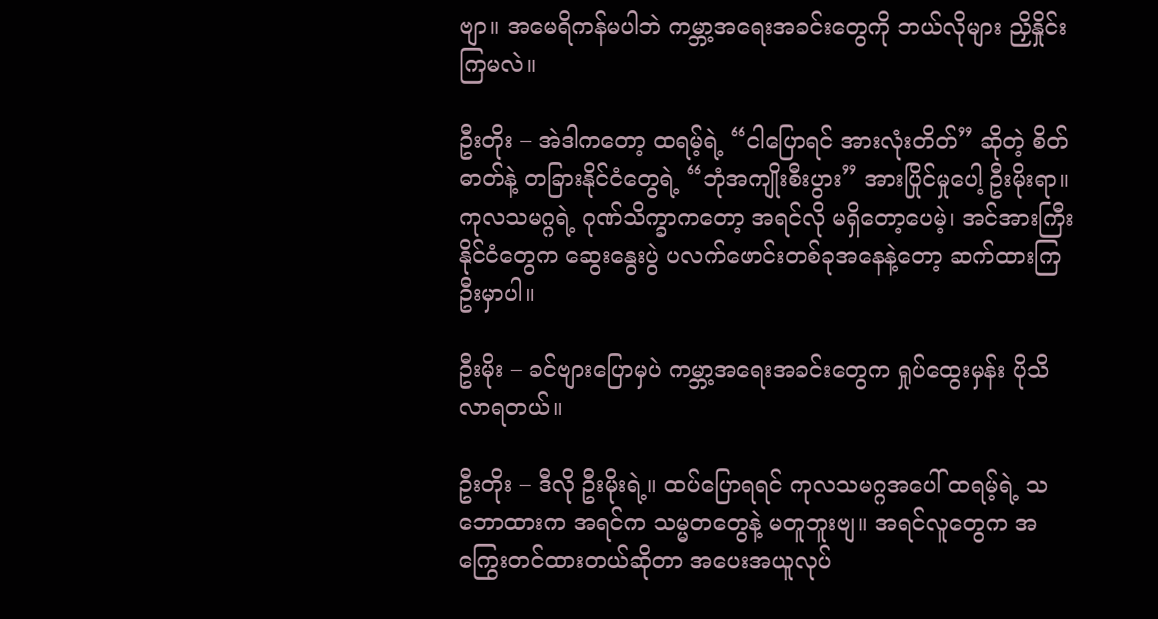ဗျာ။ အမေရိကန်မပါဘဲ ကမ္ဘာ့အရေးအခင်းတွေကို ဘယ်လိုများ ညှိနှိုင်းကြမလဲ။

ဦးတိုး – အဲဒါကတော့ ထရမ့်ရဲ့ “ငါပြောရင် အားလုံးတိတ်” ဆိုတဲ့ စိတ်ဓာတ်နဲ့ တခြားနိုင်ငံတွေရဲ့ “ဘုံအကျိုးစီးပွား” အားပြိုင်မှုပေါ့ ဦးမိုးရာ။ ကုလသမဂ္ဂရဲ့ ဂုဏ်သိက္ခာကတော့ အရင်လို မရှိတော့ပေမဲ့၊ အင်အားကြီးနိုင်ငံတွေက ဆွေးနွေးပွဲ ပလက်ဖောင်းတစ်ခုအနေနဲ့တော့ ဆက်ထားကြဦးမှာပါ။

ဦးမိုး – ခင်ဗျားပြောမှပဲ ကမ္ဘာ့အရေးအခင်းတွေက ရှုပ်ထွေးမှန်း ပိုသိလာရတယ်။

ဦးတိုး – ဒီလို ဦးမိုးရဲ့။ ထပ်ပြောရရင် ကုလသမဂ္ဂအပေါ် ထရမ့်ရဲ့ သဘောထားက အရင်က သမ္မတတွေနဲ့ မတူဘူးဗျ။ အရင်လူတွေက အကြွေးတင်ထားတယ်ဆိုတာ အပေးအယူလုပ်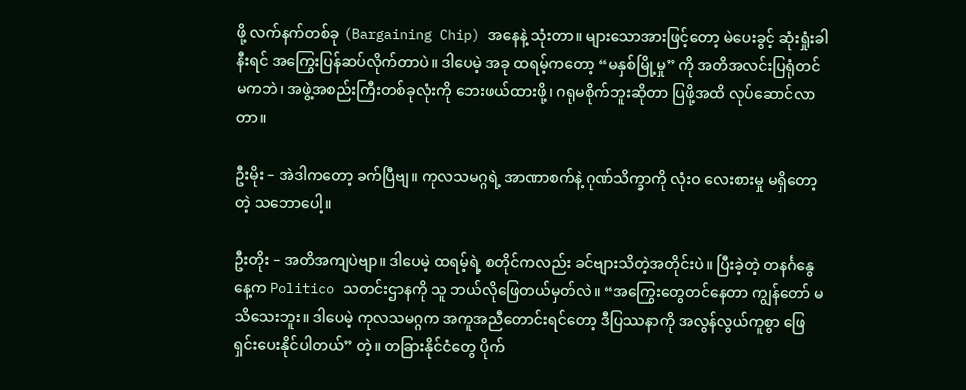ဖို့ လက်နက်တစ်ခု (Bargaining Chip) အနေနဲ့ သုံးတာ။ များသောအားဖြင့်တော့ မဲပေးခွင့် ဆုံးရှုံးခါနီးရင် အကြွေးပြန်ဆပ်လိုက်တာပဲ။ ဒါပေမဲ့ အခု ထရမ့်ကတော့ “မနှစ်မြို့မှု” ကို အတိအလင်းပြရုံတင်မကဘဲ၊ အဖွဲ့အစည်းကြီးတစ်ခုလုံးကို ဘေးဖယ်ထားဖို့၊ ဂရုမစိုက်ဘူးဆိုတာ ပြဖို့အထိ လုပ်ဆောင်လာတာ။

ဦးမိုး – အဲဒါကတော့ ခက်ပြီဗျ။ ကုလသမဂ္ဂရဲ့ အာဏာစက်နဲ့ ဂုဏ်သိက္ခာကို လုံးဝ လေးစားမှု မရှိတော့တဲ့ သဘောပေါ့။

ဦးတိုး – အတိအကျပဲဗျာ။ ဒါပေမဲ့ ထရမ့်ရဲ့ စတိုင်ကလည်း ခင်ဗျားသိတဲ့အတိုင်းပဲ။ ပြီးခဲ့တဲ့ တနင်္ဂနွေနေ့က Politico သတင်းဌာနကို သူ ဘယ်လိုဖြေတယ်မှတ်လဲ။ “အကြွေးတွေတင်နေတာ ကျွန်တော် မသိသေးဘူး။ ဒါပေမဲ့ ကုလသမဂ္ဂက အကူအညီတောင်းရင်တော့ ဒီပြဿနာကို အလွန်လွယ်ကူစွာ ဖြေရှင်းပေးနိုင်ပါတယ်” တဲ့။ တခြားနိုင်ငံတွေ ပိုက်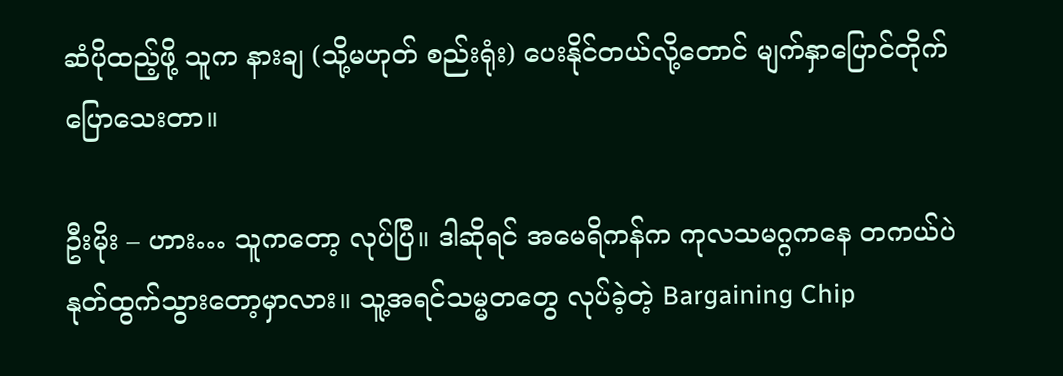ဆံပိုထည့်ဖို့ သူက နားချ (သို့မဟုတ် စည်းရုံး) ပေးနိုင်တယ်လို့တောင် မျက်နှာပြောင်တိုက် ပြောသေးတာ။

ဦးမိုး – ဟား… သူကတော့ လုပ်ပြီ။ ဒါဆိုရင် အမေရိကန်က ကုလသမဂ္ဂကနေ တကယ်ပဲ နုတ်ထွက်သွားတော့မှာလား။ သူ့အရင်သမ္မတတွေ လုပ်ခဲ့တဲ့ Bargaining Chip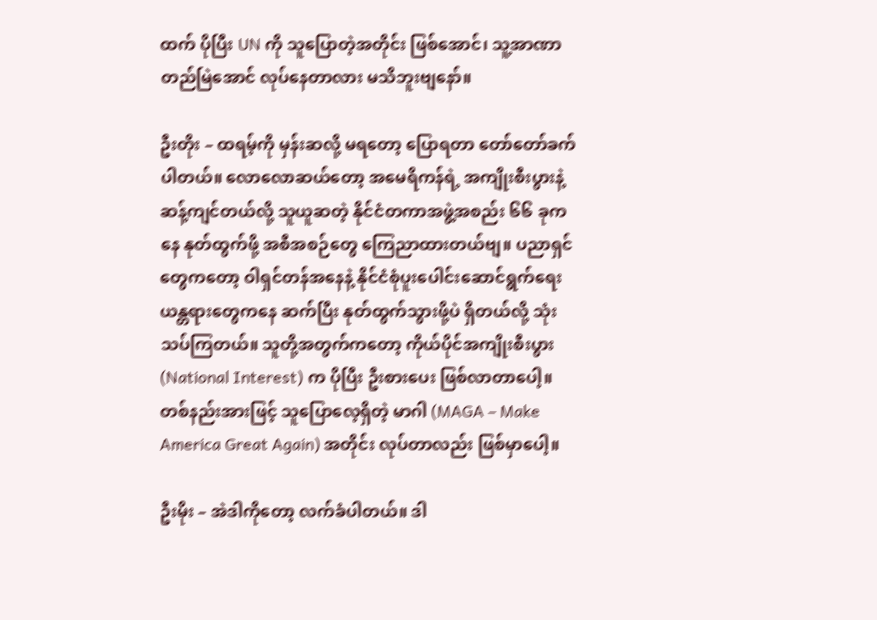ထက် ပိုပြီး UN ကို သူပြောတဲ့အတိုင်း ဖြစ်အောင်၊ သူ့အာဏာ တည်မြဲအောင် လုပ်နေတာလား မသိဘူးဗျနော်။

ဦးတိုး – ထရမ့်ကို မှန်းဆလို့ မရတော့ ပြောရတာ တော်တော်ခက်ပါတယ်။ လောလောဆယ်တော့ အမေရိကန်ရဲ့ အကျိုးစီးပွားနဲ့ ဆန့်ကျင်တယ်လို့ သူယူဆတဲ့ နိုင်ငံတကာအဖွဲ့အစည်း ၆၆ ခုကနေ နုတ်ထွက်ဖို့ အစီအစဉ်တွေ ကြေညာထားတယ်ဗျ။ ပညာရှင်တွေကတော့ ဝါရှင်တန်အနေနဲ့ နိုင်ငံစုံပူးပေါင်းဆောင်ရွက်ရေး ယန္တရားတွေကနေ ဆက်ပြီး နုတ်ထွက်သွားဖို့ပဲ ရှိတယ်လို့ သုံးသပ်ကြတယ်။ သူတို့အတွက်ကတော့ ကိုယ်ပိုင်အကျိုးစီးပွား (National Interest) က ပိုပြီး ဦးစားပေး ဖြစ်လာတာပေါ့။ တစ်နည်းအားဖြင့် သူပြောလေ့ရှိတဲ့ မာဂါ (MAGA – Make America Great Again) အတိုင်း လုပ်တာလည်း ဖြစ်မှာပေါ့။

ဦးမိုး – အဲဒါကိုတော့ လက်ခံပါတယ်။ ဒါ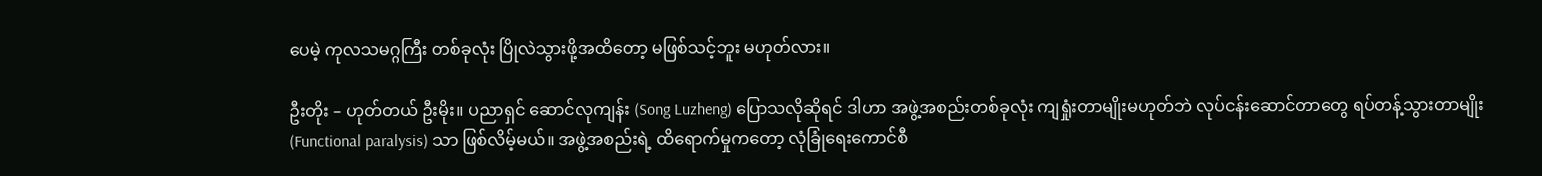ပေမဲ့ ကုလသမဂ္ဂကြီး တစ်ခုလုံး ပြိုလဲသွားဖို့အထိတော့ မဖြစ်သင့်ဘူး မဟုတ်လား။

ဦးတိုး – ဟုတ်တယ် ဦးမိုး။ ပညာရှင် ဆောင်လုကျန်း (Song Luzheng) ပြောသလိုဆိုရင် ဒါဟာ အဖွဲ့အစည်းတစ်ခုလုံး ကျရှုံးတာမျိုးမဟုတ်ဘဲ လုပ်ငန်းဆောင်တာတွေ ရပ်တန့်သွားတာမျိုး (Functional paralysis) သာ ဖြစ်လိမ့်မယ်။ အဖွဲ့အစည်းရဲ့ ထိရောက်မှုကတော့ လုံခြုံရေးကောင်စီ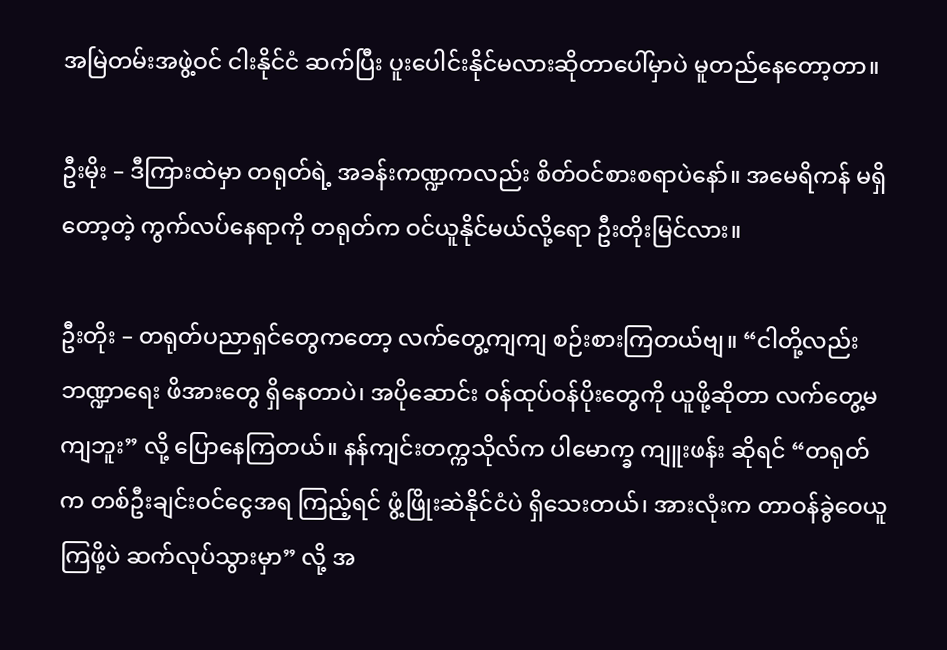အမြဲတမ်းအဖွဲ့ဝင် ငါးနိုင်ငံ ဆက်ပြီး ပူးပေါင်းနိုင်မလားဆိုတာပေါ်မှာပဲ မူတည်နေတော့တာ။

ဦးမိုး – ဒီကြားထဲမှာ တရုတ်ရဲ့ အခန်းကဏ္ဍကလည်း စိတ်ဝင်စားစရာပဲနော်။ အမေရိကန် မရှိတော့တဲ့ ကွက်လပ်နေရာကို တရုတ်က ဝင်ယူနိုင်မယ်လို့ရော ဦးတိုးမြင်လား။

ဦးတိုး – တရုတ်ပညာရှင်တွေကတော့ လက်တွေ့ကျကျ စဉ်းစားကြတယ်ဗျ။ “ငါတို့လည်း ဘဏ္ဍာရေး ဖိအားတွေ ရှိနေတာပဲ၊ အပိုဆောင်း ဝန်ထုပ်ဝန်ပိုးတွေကို ယူဖို့ဆိုတာ လက်တွေ့မကျဘူး” လို့ ပြောနေကြတယ်။ နန်ကျင်းတက္ကသိုလ်က ပါမောက္ခ ကျူးဖန်း ဆိုရင် “တရုတ်က တစ်ဦးချင်းဝင်ငွေအရ ကြည့်ရင် ဖွံ့ဖြိုးဆဲနိုင်ငံပဲ ရှိသေးတယ်၊ အားလုံးက တာဝန်ခွဲဝေယူကြဖို့ပဲ ဆက်လုပ်သွားမှာ” လို့ အ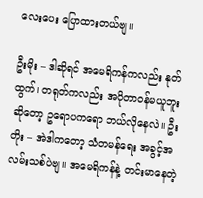လေးပေး ပြောထားတယ်ဗျ။

ဦးမိုး – ဒါဆိုရင် အမေရိကန်ကလည်း နုတ်ထွက်၊ တရုတ်ကလည်း အပိုတာဝန်မယူဘူးဆိုတော့ ဥရောပကရော ဘယ်လိုနေလဲ။ ဦးတိုး – အဲဒါကတော့ သံတမန်ရေး အခွင့်အလမ်းသစ်ပဲဗျ။ အမေရိကန်နဲ့ တင်းမာနေတဲ့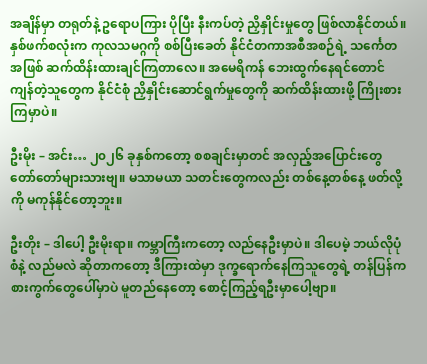အချိန်မှာ တရုတ်နဲ့ ဥရောပကြား ပိုပြီး နီးကပ်တဲ့ ညှိနှိုင်းမှုတွေ ဖြစ်လာနိုင်တယ်။ နှစ်ဖက်စလုံးက ကုလသမဂ္ဂကို စစ်ပြီးခေတ် နိုင်ငံတကာအစီအစဉ်ရဲ့ သင်္ကေတအဖြစ် ဆက်ထိန်းထားချင်ကြတာလေ။ အမေရိကန် ဘေးထွက်နေရင်တောင် ကျန်တဲ့သူတွေက နိုင်ငံစုံ ညှိနှိုင်းဆောင်ရွက်မှုတွေကို ဆက်ထိန်းထားဖို့ ကြိုးစားကြမှာပဲ။

ဦးမိုး – အင်း… ၂၀၂၆ ခုနှစ်ကတော့ စစချင်းမှာတင် အလှည့်အပြောင်းတွေ တော်တော်များသားဗျ။ မသာမယာ သတင်းတွေကလည်း တစ်နေ့တစ်နေ့ ဖတ်လို့ကို မကုန်နိုင်တော့ဘူး။

ဦးတိုး – ဒါပေါ့ ဦးမိုးရာ။ ကမ္ဘာကြီးကတော့ လည်နေဦးမှာပဲ။ ဒါပေမဲ့ ဘယ်လိုပုံစံနဲ့ လည်မလဲ ဆိုတာကတော့ ဒီကြားထဲမှာ ဒုက္ခရောက်နေကြသူတွေရဲ့ တန်ပြန်ကစားကွက်တွေပေါ်မှာပဲ မူတည်နေတော့ စောင့်ကြည့်ရဦးမှာပေါ့ဗျာ။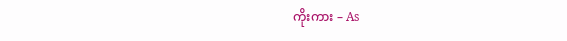ကိုးကား – As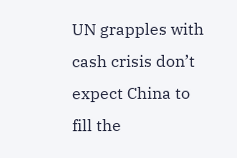UN grapples with cash crisis don’t expect China to fill the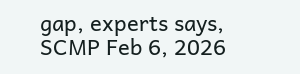gap, experts says, SCMP Feb 6, 2026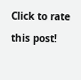Click to rate this post!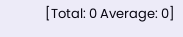[Total: 0 Average: 0]